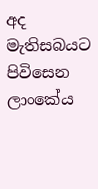අද මැතිසබයට පිවිසෙන ලාංකේය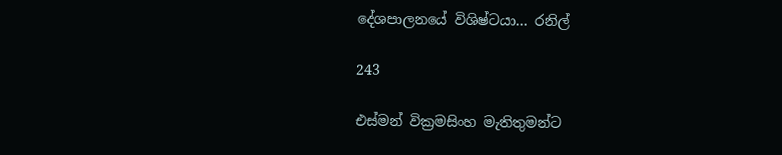දේශපාලනයේ විශිෂ්ටයා… රනිල්

243

එස්මන් වික්‍රමසිංහ මැතිතුමන්ට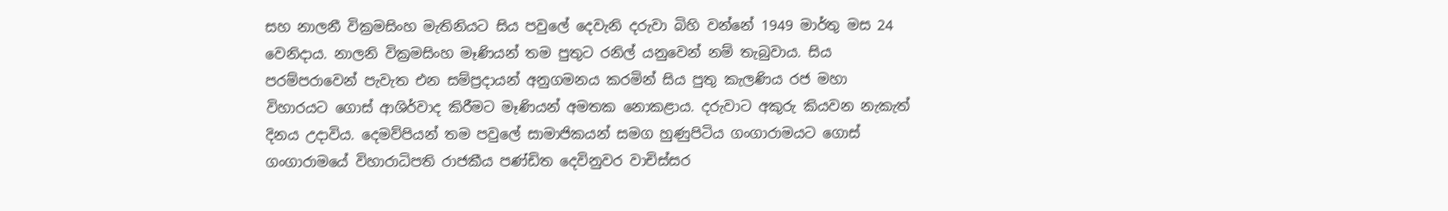සහ නාලනී වික්‍රමසිංහ මැතිනියට සිය පවුලේ දෙවැනි දරුවා බිහි වන්නේ 1949 මාර්තු මස 24 වෙනිදාය. නාලනි වික්‍රමසිංහ මෑණියන් තම පුතුට රනිල් යනුවෙන් නම් තැබුවාය. සිය පරම්පරාවෙන් පැවැත එන සම්ප්‍රදායන් අනුගමනය කරමින් සිය පුතු කැලණිය රජ මහා විහාරයට ගොස් ආශිර්වාද කිරීමට මෑණියන් අමතක නොකළාය. දරුවාට අකුරු කියවන නැකැත් දිනය උදාවිය. දෙමව්පියන් තම පවුලේ සාමාජිකයන් සමග හුණුපිටිය ගංගාරාමයට ගොස් ගංගාරාමයේ විහාරාධිපති රාජකීය පණ්ඩිත දෙවිනුවර වාචිස්සර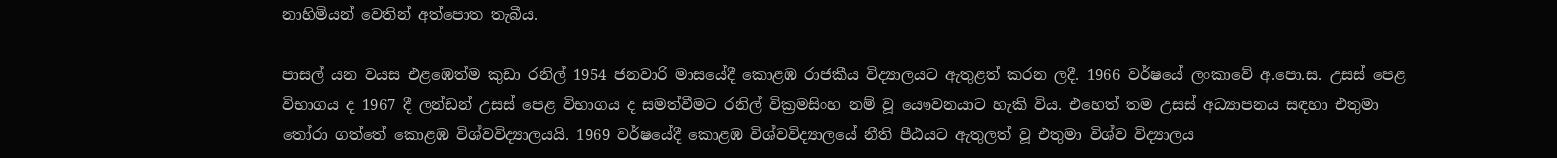නාහිමියන් වෙතින් අත්පොත තැබීය.

පාසල් යන වයස එළඹෙත්ම කුඩා රනිල් 1954 ජනවාරි මාසයේදී කොළඹ රාජකීය විද්‍යාලයට ඇතුළත් කරන ලදී. 1966 වර්ෂයේ ලංකාවේ අ.පො.ස. උසස් පෙළ විභාගය ද 1967 දී ලන්ඩන් උසස් පෙළ විභාගය ද සමත්වීමට රනිල් වික්‍රමසිංහ නම් වූ යෞවනයාට හැකි විය. එහෙත් තම උසස් අධ්‍යාපනය සඳහා එතුමා තෝරා ගත්තේ කොළඹ විශ්වවිද්‍යාලයයි. 1969 වර්ෂයේදී කොළඹ විශ්වවිද්‍යාලයේ නීති පීඨයට ඇතුලත් වූ එතුමා විශ්ව විද්‍යාලය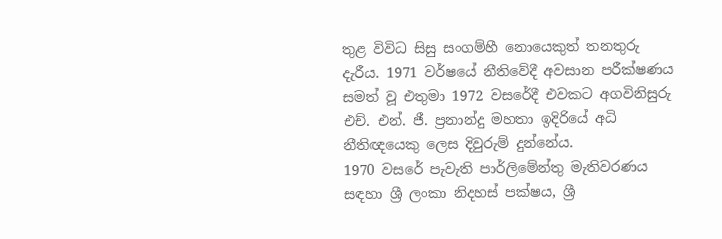තුළ විවිධ සිසු සංගම්හී නොයෙකුත් තනතුරු දැරීය. 1971 වර්ෂයේ නීතිවේදී අවසාන පරීක්ෂණය සමත් වූ එතුමා 1972 වසරේදී එවකට අගවිනිසුරු එච්. එන්. ජී. ප්‍රනාන්දු මහතා ඉදිරියේ අධි නීතිඥයෙකු ලෙස දිවුරුම් දුන්නේය.
1970 වසරේ පැවැති පාර්ලිමේන්තු මැතිවරණය සඳහා ශ්‍රී ලංකා නිදහස් පක්ෂය, ශ්‍රී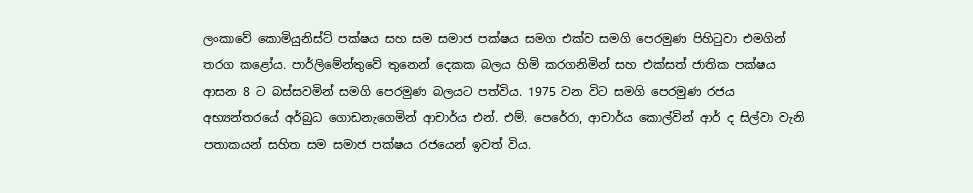ලංකාවේ කොමියුනිස්ට් පක්ෂය සහ සම සමාජ පක්ෂය සමග එක්ව සමගි පෙරමුණ පිහිටුවා එමගින් තරග කළෝය. පාර්ලිමේන්තුවේ තුනෙන් දෙකක බලය හිමි කරගනිමින් සහ එක්සත් ජාතික පක්ෂය ආසන 8 ට බස්සවමින් සමගි පෙරමුණ බලයට පත්විය. 1975 වන විට සමගි පෙරමුණ රජය අභ්‍යන්තරයේ අර්බුධ ගොඩනැගෙමින් ආචාර්ය එන්. එම්. පෙරේරා, ආචාර්ය කොල්වින් ආර් ද සිල්වා වැනි පතාකයන් සහිත සම සමාජ පක්ෂය රජයෙන් ඉවත් විය.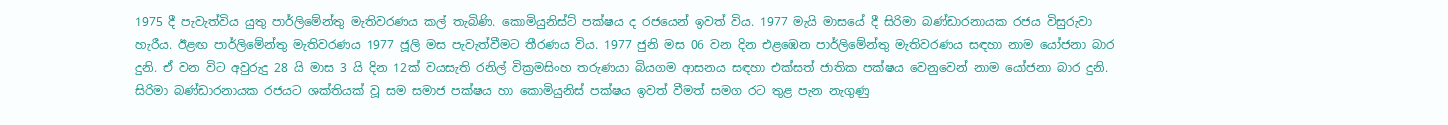1975 දී පැවැත්විය යුතු පාර්ලිමේන්තු මැතිවරණය කල් තැබිණි. කොමියුනිස්ට් පක්ෂය ද රජයෙන් ඉවත් විය. 1977 මැයි මාසයේ දී සිරිමා බණ්ඩාරනායක රජය විසුරුවා හැරීය. ඊළඟ පාර්ලිමේන්තු මැතිවරණය 1977 ජූලි මස පැවැත්වීමට තීරණය විය. 1977 ජුනි මස 06 වන දින එළඹෙන පාර්ලිමේන්තු මැතිවරණය සඳහා නාම යෝජනා බාර දුනි. ඒ වන විට අවුරුදු 28 යි මාස 3 යි දින 12ක් වයසැති රනිල් වික්‍රමසිංහ තරුණයා බියගම ආසනය සඳහා එක්සත් ජාතික පක්ෂය වෙනුවෙන් නාම යෝජනා බාර දුනි. සිරිමා බණ්ඩාරනායක රජයට ශක්තියක් වූ සම සමාජ පක්ෂය හා කොමියුනිස් පක්ෂය ඉවත් වීමත් සමග රට තුළ පැන නැගුණු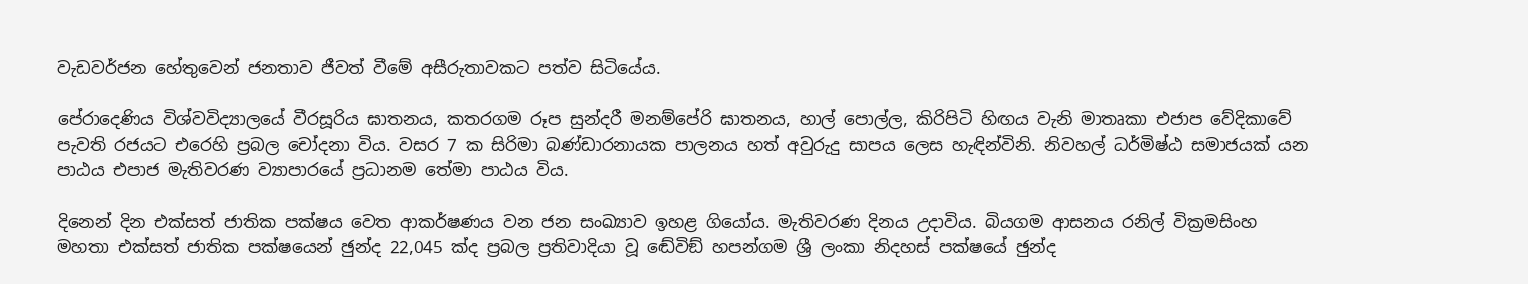වැඩවර්ජන හේතුවෙන් ජනතාව ජීවත් වීමේ අසීරුතාවකට පත්ව සිටියේය.

පේරාදෙණිය විශ්වවිද්‍යාලයේ වීරසූරිය ඝාතනය, කතරගම රූප සුන්දරී මනම්පේරි ඝාතනය, හාල් පොල්ල, කිරිපිටි හිඟය වැනි මාතෘකා එජාප වේදිකාවේ පැවති රජයට එරෙහි ප්‍රබල චෝදනා විය. වසර 7 ක සිරිමා බණ්ඩාරනායක පාලනය හත් අවුරුදු සාපය ලෙස හැඳින්විනි. නිවහල් ධර්මිෂ්ඨ සමාජයක් යන පාඨය එපාජ මැතිවරණ ව්‍යාපාරයේ ප්‍රධානම තේමා පාඨය විය.

දිනෙන් දින එක්සත් ජාතික පක්ෂය වෙත ආකර්ෂණය වන ජන සංඛ්‍යාව ඉහළ ගියෝය. මැතිවරණ දිනය උදාවිය. බියගම ආසනය රනිල් වික්‍රමසිංහ මහතා එක්සත් ජාතික පක්ෂයෙන් ඡුන්ද 22,045 ක්ද ප්‍රබල ප්‍රතිවාදියා වූ ඬේවිඞ් හපන්ගම ශ්‍රී ලංකා නිදහස් පක්ෂයේ ඡුන්ද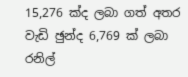15,276 ක්ද ලබා ගත් අතර වැඩි ඡුන්ද 6,769 ක් ලබා රනිල්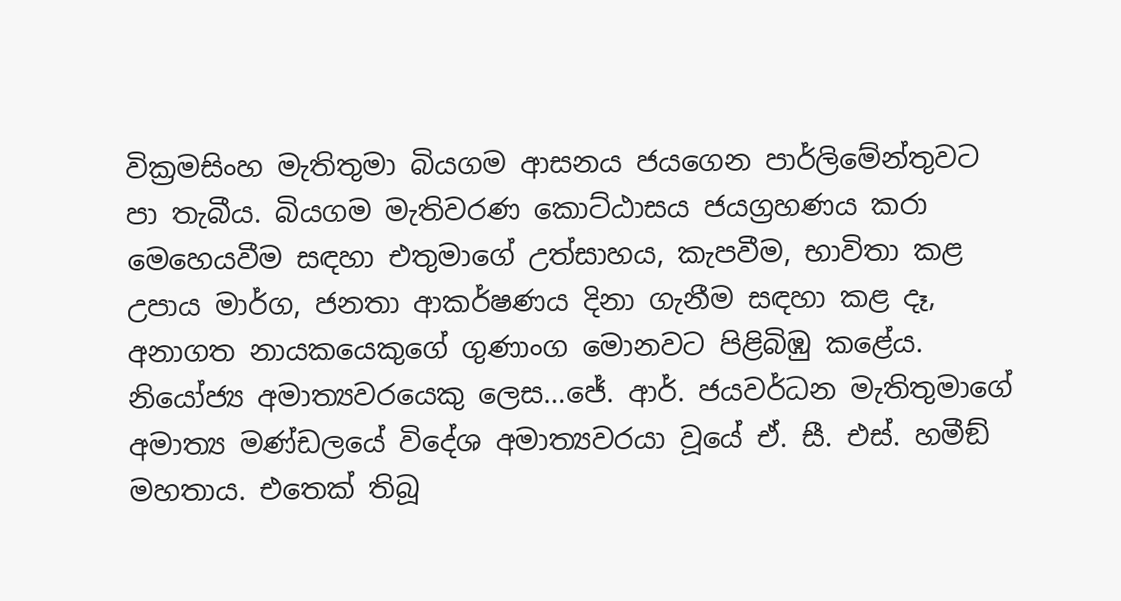වික්‍රමසිංහ මැතිතුමා බියගම ආසනය ජයගෙන පාර්ලිමේන්තුවට පා තැබීය. බියගම මැතිවරණ කොට්ඨාසය ජයග්‍රහණය කරා මෙහෙයවීම සඳහා එතුමාගේ උත්සාහය, කැපවීම, භාවිතා කළ උපාය මාර්ග, ජනතා ආකර්ෂණය දිනා ගැනීම සඳහා කළ දෑ, අනාගත නායකයෙකුගේ ගුණාංග මොනවට පිළිබිඹු කළේය.
නියෝජ්‍ය අමාත්‍යවරයෙකු ලෙස…ජේ. ආර්. ජයවර්ධන මැතිතුමාගේ අමාත්‍ය මණ්ඩලයේ විදේශ අමාත්‍යවරයා වූයේ ඒ. සී. එස්. හමීඞ් මහතාය. එතෙක් තිබූ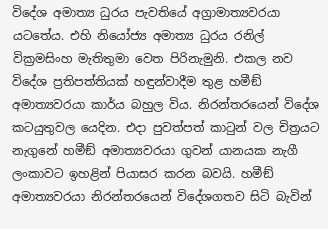විදේශ අමාත්‍ය ධුරය පැවතියේ අග්‍රාමාත්‍යවරයා යටතේය. එහි නියෝජ්‍ය අමාත්‍ය ධුරය රනිල් වික්‍රමසිංහ මැතිතුමා වෙත පිරිනැමුනි. එකල නව විදේශ ප්‍රතිපත්තියක් හඳුන්වාදීම තුළ හමීඞ් අමාත්‍යවරයා කාර්ය බහුල විය. නිරන්තරයෙන් විදේශ කටයුතුවල යෙදින. එදා පුවත්පත් කාටුන් වල චිත්‍රයට නැගුනේ හමීඞ් අමාත්‍යවරයා ගුවන් යානයක නැගී ලංකාවට ඉහළින් පියාසර කරන බවයි. හමීඞ් අමාත්‍යවරයා නිරන්තරයෙන් විදේශගතව සිටි බැවින්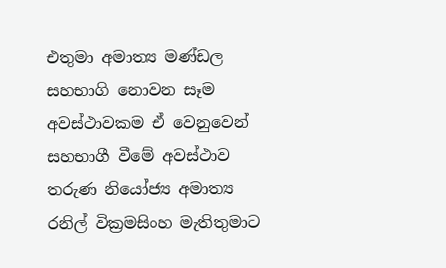එතුමා අමාත්‍ය මණ්ඩල සහභාගි නොවන සෑම අවස්ථාවකම ඒ වෙනුවෙන් සහභාගී වීමේ අවස්ථාව තරුණ නියෝජ්‍ය අමාත්‍ය රනිල් වික්‍රමසිංහ මැතිතුමාට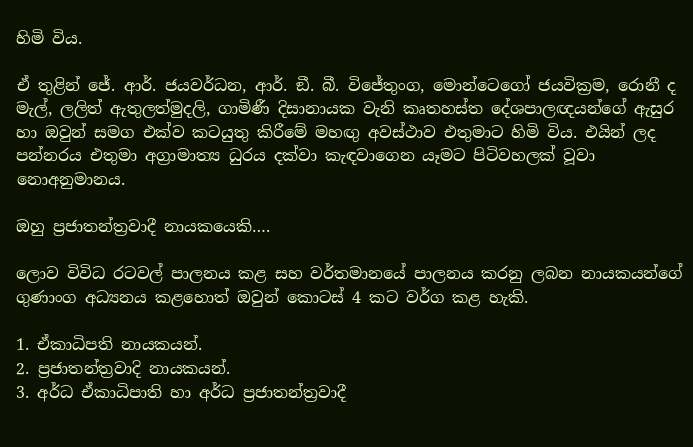හිමි විය.

ඒ තුළින් ජේ. ආර්. ජයවර්ධන, ආර්. ඞී. බී. විජේතුංග, මොන්ටෙගෝ ජයවික්‍රම, රොනී ද මැල්, ලලිත් ඇතුලත්මුදලි, ගාමිණී දිසානායක වැනි කෘතහස්ත දේශපාලඥයන්ගේ ඇසුර හා ඔවුන් සමග එක්ව කටයුතු කිරීමේ මහඟු අවස්ථාව එතුමාට හිමි විය. එයින් ලද පන්නරය එතුමා අග්‍රාමාත්‍ය ධුරය දක්වා කැඳවාගෙන යෑමට පිටිවහලක් වූවා නොඅනුමානය.

ඔහු ප්‍රජාතන්ත්‍රවාදී නායකයෙකි….

ලොව විවිධ රටවල් පාලනය කළ සහ වර්තමානයේ පාලනය කරනු ලබන නායකයන්ගේ ගුණාංග අධ්‍යනය කළහොත් ඔවුන් කොටස් 4 කට වර්ග කළ හැකි.

1. ඒකාධිපති නායකයන්.
2. ප්‍රජාතන්ත්‍රවාදි නායකයන්.
3. අර්ධ ඒකාධිපාති හා අර්ධ ප්‍රජාතන්ත්‍රවාදී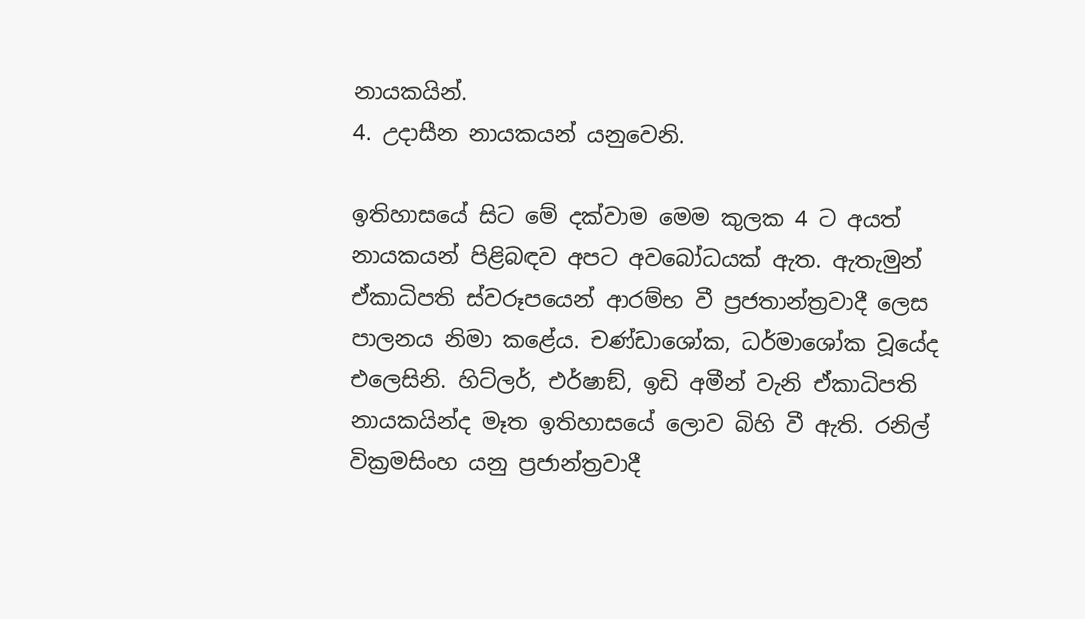නායකයින්.
4. උදාසීන නායකයන් යනුවෙනි.

ඉතිහාසයේ සිට මේ දක්වාම මෙම කුලක 4 ට අයත් නායකයන් පිළිබඳව අපට අවබෝධයක් ඇත. ඇතැමුන් ඒකාධිපති ස්වරූපයෙන් ආරම්භ වී ප්‍රජතාන්ත්‍රවාදී ලෙස පාලනය නිමා කළේය. චණ්ඩාශෝක, ධර්මාශෝක වූයේද එලෙසිනි. හිට්ලර්, එර්ෂාඞ්, ඉඩි අමීන් වැනි ඒකාධිපති නායකයින්ද මෑත ඉතිහාසයේ ලොව බිහි වී ඇති. රනිල් වික්‍රමසිංහ යනු ප්‍රජාන්ත්‍රවාදී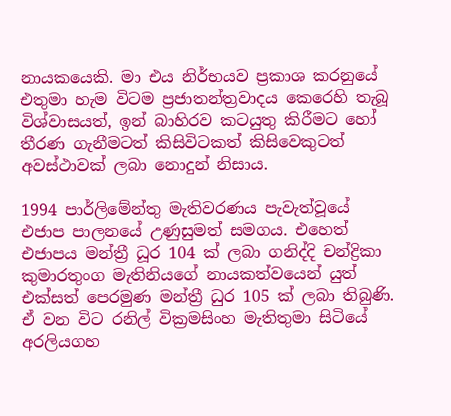නායකයෙකි. මා එය නිර්භයව ප්‍රකාශ කරනුයේ එතුමා හැම විටම ප්‍රජාතන්ත්‍රවාදය කෙරෙහි තැබූ විශ්වාසයත්, ඉන් බාහිරව කටයුතු කිරීමට හෝ තීරණ ගැනීමටත් කිසිවිටකත් කිසිවෙකුටත් අවස්ථාවක් ලබා නොදුන් නිසාය.

1994 පාර්ලිමේන්තු මැතිවරණය පැවැත්වූයේ එජාප පාලනයේ උණුසුමත් සමගය. එහෙත් එජාපය මන්ත්‍රී ධූර 104 ක් ලබා ගනිද්දි චන්ද්‍රිකා කුමාරතුංග මැතිනියගේ නායකත්වයෙන් යුත් එක්සත් පෙරමුණ මන්ත්‍රී ධුර 105 ක් ලබා තිබුණි. ඒ වන විට රනිල් වික්‍රමසිංහ මැතිතුමා සිටියේ අරලියගහ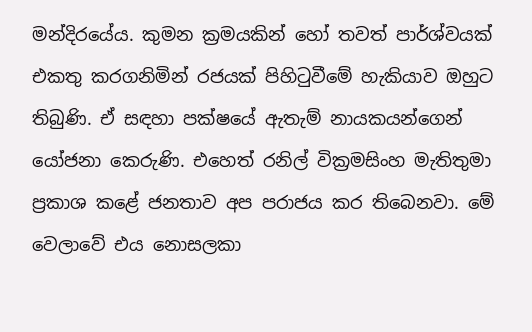මන්දිරයේය. කුමන ක්‍රමයකින් හෝ තවත් පාර්ශ්වයක් එකතු කරගනිමින් රජයක් පිහිටුවීමේ හැකියාව ඔහුට තිබුණි. ඒ සඳහා පක්ෂයේ ඇතැම් නායකයන්ගෙන් යෝජනා කෙරුණි. එහෙත් රනිල් වික්‍රමසිංහ මැතිතුමා ප්‍රකාශ කළේ ජනතාව අප පරාජය කර තිබෙනවා. මේ වෙලාවේ එය නොසලකා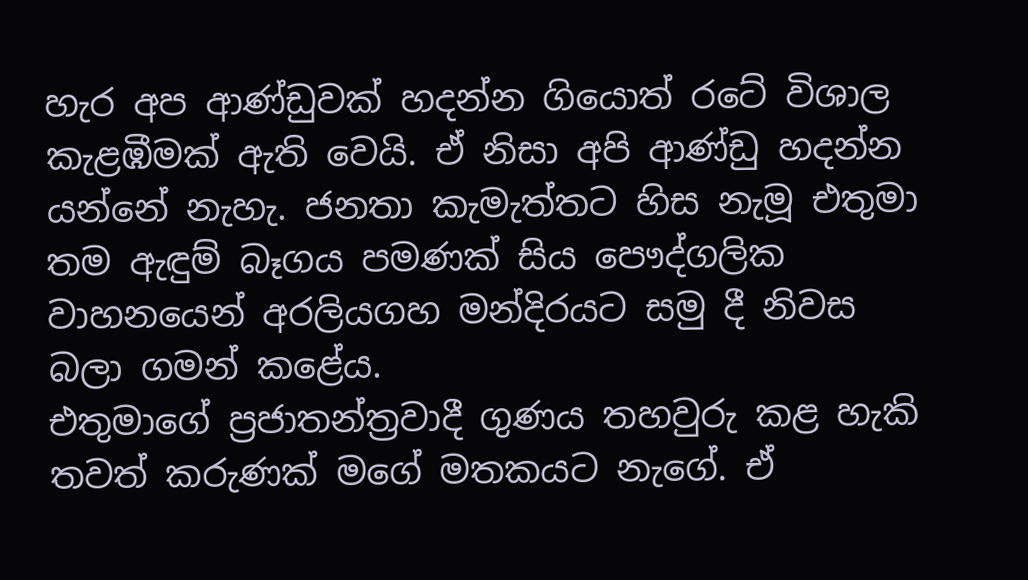හැර අප ආණ්ඩුවක් හදන්න ගියොත් රටේ විශාල කැළඹීමක් ඇති වෙයි. ඒ නිසා අපි ආණ්ඩු හදන්න යන්නේ නැහැ. ජනතා කැමැත්තට හිස නැමූ එතුමා තම ඇඳුම් බෑගය පමණක් සිය පෞද්ගලික වාහනයෙන් අරලියගහ මන්දිරයට සමු දී නිවස බලා ගමන් කළේය.
එතුමාගේ ප්‍රජාතන්ත්‍රවාදී ගුණය තහවුරු කළ හැකි තවත් කරුණක් මගේ මතකයට නැගේ. ඒ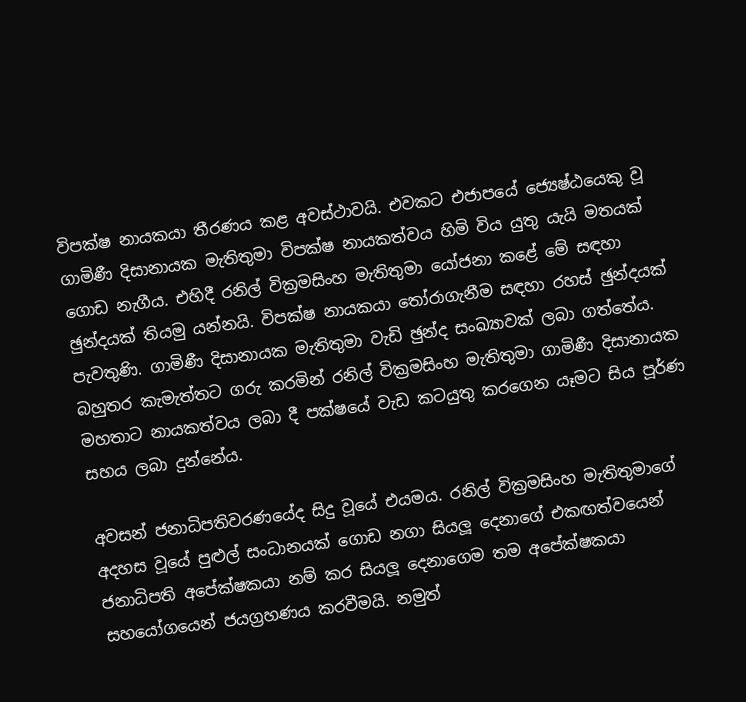විපක්ෂ නායකයා තීරණය කළ අවස්ථාවයි. එවකට එජාපයේ ජ්‍යෙෂ්ඨයෙකු වූ ගාමිණී දිසානායක මැතිතුමා විපක්ෂ නායකත්වය හිමි විය යුතු යැයි මතයක් ගොඩ නැගීය. එහිදී රනිල් වික්‍රමසිංහ මැතිතුමා යෝජනා කළේ මේ සඳහා ඡුන්දයක් තියමු යන්නයි. විපක්ෂ නායකයා තෝරාගැනීම සඳහා රහස් ඡුන්දයක් පැවතුණි. ගාමිණී දිසානායක මැතිතුමා වැඩි ඡුන්ද සංඛ්‍යාවක් ලබා ගත්තේය. බහුතර කැමැත්තට ගරු කරමින් රනිල් වික්‍රමසිංහ මැතිතුමා ගාමිණී දිසානායක මහතාට නායකත්වය ලබා දී පක්ෂයේ වැඩ කටයුතු කරගෙන යෑමට සිය පූර්ණ සහය ලබා දුන්නේය.

අවසන් ජනාධිපතිවරණයේද සිදු වූයේ එයමය. රනිල් වික්‍රමසිංහ මැතිතුමාගේ අදහස වූයේ පුළුල් සංධානයක් ගොඩ නගා සියලූ දෙනාගේ එකඟත්වයෙන් ජනාධිපති අපේක්ෂකයා නම් කර සියලූ දෙනාගෙම තම අපේක්ෂකයා සහයෝගයෙන් ජයග්‍රහණය කරවීමයි. නමුත්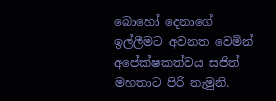බොහෝ දෙනාගේ ඉල්ලීමට අවනත වෙමින් අපේක්ෂකත්වය සජිත් මහතාට පිරි නැමුනි.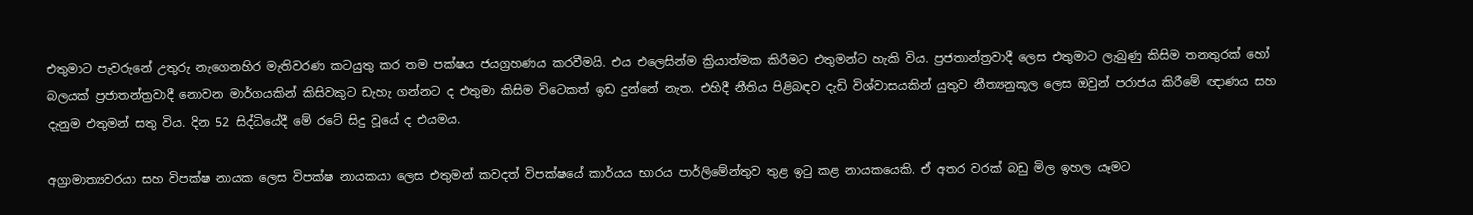එතුමාට පැවරුනේ උතුරු නැගෙනහිර මැතිවරණ කටයුතු කර තම පක්ෂය ජයග්‍රහණය කරවීමයි. එය එලෙසින්ම ක්‍රියාත්මක කිරීමට එතුමන්ට හැකි විය. ප්‍රජතාන්ත්‍රවාදී ලෙස එතුමාට ලැබුණු කිසිම තනතුරක් හෝ බලයක් ප්‍රජාතන්ත්‍රවාදී නොවන මාර්ගයකින් කිසිවකුට ඩැහැ ගන්නට ද එතුමා කිසිම විටෙකත් ඉඩ දුන්නේ නැත. එහිදී නීතිය පිළිබඳව දැඩි විශ්වාසයකින් යුතුව නීත්‍යනුකූල ලෙස ඔවුන් පරාජය කිරීමේ ඥාණය සහ දැනුම එතුමන් සතු විය. දින 52 සිද්ධියේදී මේ රටේ සිදු වූයේ ද එයමය.

අග්‍රාමාත්‍යවරයා සහ විපක්ෂ නායක ලෙස විපක්ෂ නායකයා ලෙස එතුමන් කවදත් විපක්ෂයේ කාර්යය භාරය පාර්ලිමේන්තුව තුළ ඉටු කළ නායකයෙකි. ඒ අතර වරක් බඩු මිල ඉහල යෑමට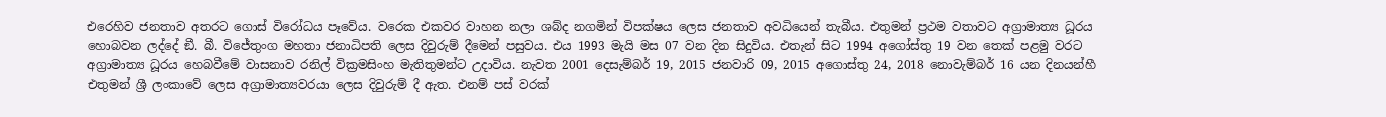එරෙහිව ජනතාව අතරට ගොස් විරෝධය පෑවේය. වරෙක එකවර වාහන නලා ශබ්ද නගමින් විපක්ෂය ලෙස ජනතාව අවධියෙන් තැබීය. එතුමන් ප්‍රථම වතාවට අග්‍රාමාත්‍ය ධූරය හොබවන ලද්දේ ඞී. බී. විජේතුංග මහතා ජනාධිපති ලෙස දිවුරුම් දීමෙන් පසුවය. එය 1993 මැයි මස 07 වන දින සිදුවිය. එතැන් සිට 1994 අගෝස්තු 19 වන තෙක් පළමු වරට අග්‍රාමාත්‍ය ධූරය හෙබවීමේ වාසනාව රනිල් වික්‍රමසිංහ මැතිතුමන්ට උදාවිය. නැවත 2001 දෙසැම්බර් 19, 2015 ජනවාරි 09, 2015 අගොස්තු 24, 2018 නොවැම්බර් 16 යන දිනයන්හී එතුමන් ශ්‍රී ලංකාවේ ලෙස අග්‍රාමාත්‍යවරයා ලෙස දිවුරුම් දී ඇත. එනම් පස් වරක්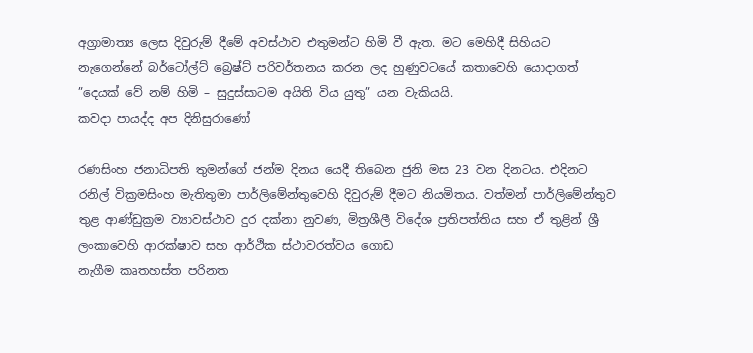අග්‍රාමාත්‍ය ලෙස දිවුරුම් දීමේ අවස්ථාව එතුමන්ට හිමි වී ඇත. මට මෙහිදී සිහියට නැගෙන්නේ බර්ටෝල්ට් බ්‍රෙෂ්ට් පරිවර්තනය කරන ලද හුණුවටයේ කතාවෙහි යොදාගත් ”දෙයක් වේ නම් හිමි – සුදුස්සාටම අයිති විය යුතු” යන වැකියයි.
කවදා පායද්ද අප දිනිසුරාණෝ

රණසිංහ ජනාධිපති තුමන්ගේ ජන්ම දිනය යෙදී තිබෙන ජුනි මස 23 වන දිනටය. එදිනට රනිල් වික්‍රමසිංහ මැතිතුමා පාර්ලිමේන්තුවෙහි දිවුරුම් දීමට නියමිතය. වත්මන් පාර්ලිමේන්තුව තුළ ආණ්ඩුක්‍රම ව්‍යාවස්ථාව දුර දක්නා නුවණ, මිත්‍රශීලී විදේශ ප්‍රතිපත්තිය සහ ඒ තුළින් ශ්‍රී ලංකාවෙහි ආරක්ෂාව සහ ආර්ථික ස්ථාවරත්වය ගොඩ
නැගීම කෘතහස්ත පරිනත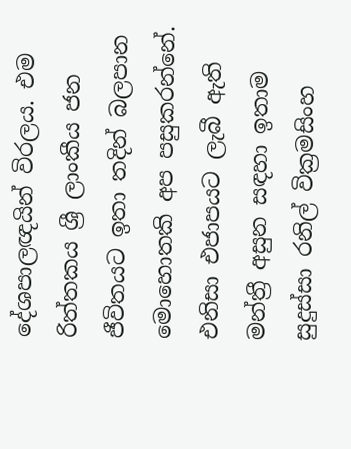දේශපාලඥයින් විරලය. එම රිත්තකය ශ්‍රී ලාංකීය ජන ජීවිතයට ඉතා තදින් බලපාන මොහොතකි අප පසුකරන්නේ. එනිසා එජාපයට ලැබී ඇති මන්ත්‍රී අසුන සඳහා ඉතාම සුදුස්සා රනිල් වික්‍රමසිංහ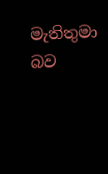මැතිතුමා බව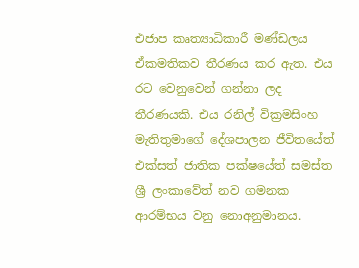එජාප කෘත්‍යාධිකාරී මණ්ඩලය ඒකමතිකව තීරණය කර ඇත. එය රට වෙනුවෙන් ගන්නා ලද තීරණයකි. එය රනිල් වික්‍රමසිංහ මැතිතුමාගේ දේශපාලන ජීවිතයේත් එක්සත් ජාතික පක්ෂයේත් සමස්ත ශ්‍රී ලංකාවේත් නව ගමනක ආරම්භය වනු නොඅනුමානය.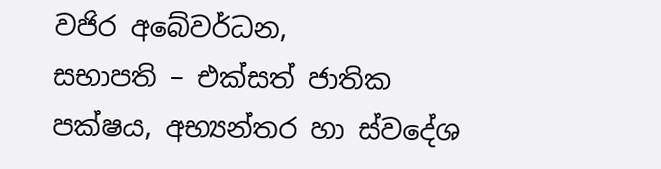වජිර අබේවර්ධන,
සභාපති – එක්සත් ජාතික පක්ෂය, අභ්‍යන්තර හා ස්වදේශ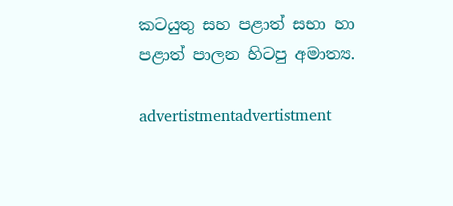කටයුතු සහ පළාත් සභා හා පළාත් පාලන හිටපු අමාත්‍ය.

advertistmentadvertistment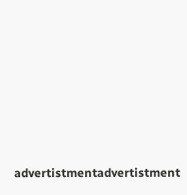advertistmentadvertistment